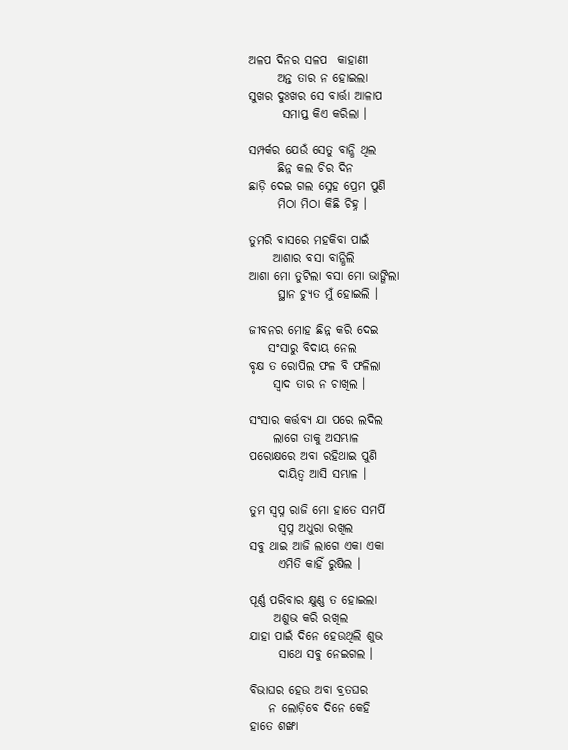ଅଳପ ଦିନର ସଳପ  କାହାଣୀ
      ଅନ୍ତ ତାର ନ ହୋଇଲା
ସୁଖର ଦୁଃଖର ସେ ବାର୍ତ୍ତା ଆଳାପ
       ସମାପ୍ତ କିଏ କରିଲା ।

ସମ୍ପର୍କର ଯେଉଁ ସେତୁ ବାନ୍ଧି ଥିଲ
      ଛିନ୍ନ କଲ ଚିର ଦିନ
ଛାଡ଼ି ଦେଇ ଗଲ ସ୍ନେହ ପ୍ରେମ ପୁଣି
      ମିଠା ମିଠା କିଛି ଚିହ୍ନ ।

ତୁମରି ବାସରେ ମହକିବା ପାଇଁ
     ଆଶାର ବସା ବାନ୍ଧିଲି
ଆଶା ମୋ ତୁଟିଲା ବସା ମୋ ଭାଙ୍ଗିଲା
      ସ୍ଥାନ ଚ୍ୟୁତ ମୁଁ ହୋଇଲି ।

ଜୀବନର ମୋହ ଛିନ୍ନ କରି ଦେଇ
    ସଂସାରୁ ବିଦାୟ ନେଲ
ବୃକ୍ଷ ତ ରୋପିଲ ଫଳ ବି ଫଳିଲା
     ସ୍ଵାଦ ତାର ନ ଚାଖିଲ ।

ସଂସାର କର୍ତ୍ତବ୍ୟ ଯା ପରେ ଲଦିଲ
     ଲାଗେ ତାକୁ ଅସମ୍ଭାଳ
ପରୋକ୍ଷରେ ଅବା ରହିଥାଇ ପୁଣି
      ଦାୟିତ୍ୱ ଆସି ସମ୍ଭାଳ ।

ତୁମ ସ୍ଵପ୍ନ ରାଜି ମୋ ହାତେ ସମର୍ପି
      ସ୍ଵପ୍ନ ଅଧୁରା ରଖିଲ
ସବୁ ଥାଇ ଆଜି ଲାଗେ ଏକା ଏକା
      ଏମିତି କାହିଁ ରୁଷିଲ ।

ପୂର୍ଣ୍ଣ ପରିବାର କ୍ଷୁଣ୍ଣ ତ ହୋଇଲା
     ଅଶୁଭ କରି ରଖିଲ
ଯାହା ପାଇଁ ଦିନେ ହେଉଥିଲି ଶୁଭ
      ସାଥେ ସବୁ ନେଇଗଲ ।

ବିଭାଘର ହେଉ ଅବା ବ୍ରତଘର
    ନ ଲୋଡ଼ିବେ ଦିନେ କେହି
ହାତେ ଶଙ୍ଖା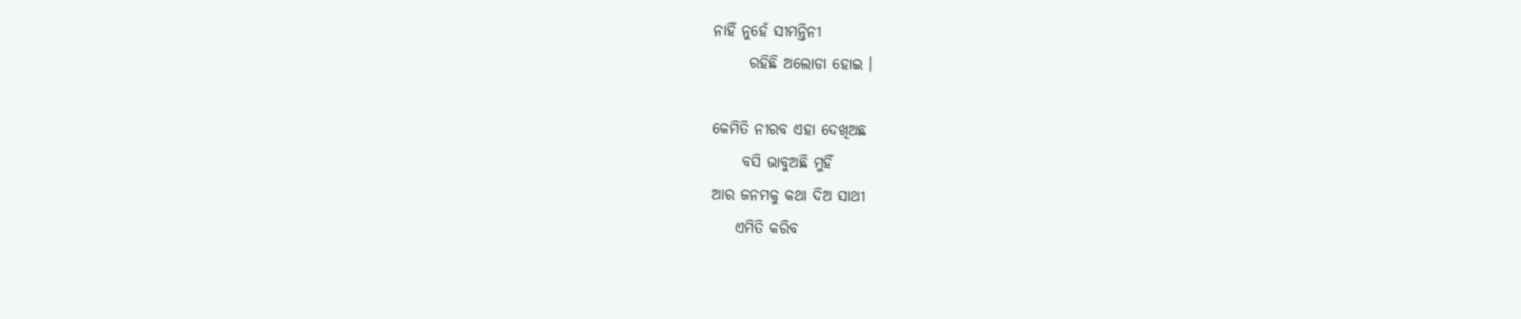ନାହିଁ ନୁହେଁ ସୀମନ୍ତିନୀ
      ରହିଛି ଅଲୋଡା ହୋଇ ।

କେମିତି ନୀରବ ଏହା ଦେଖିଅଛ
     ବସି ଭାବୁଅଛି ମୁହିଁ
ଆର ଜନମକୁ କଥା ଦିଅ ସାଥୀ
    ଏମିତି କରିବ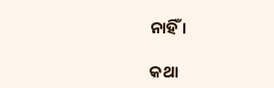ନାହିଁ ।

କଥା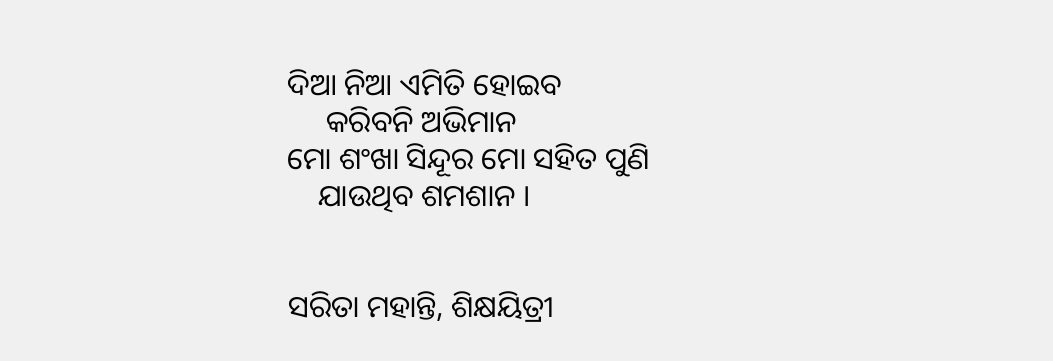ଦିଆ ନିଆ ଏମିତି ହୋଇବ
     କରିବନି ଅଭିମାନ
ମୋ ଶଂଖା ସିନ୍ଦୂର ମୋ ସହିତ ପୁଣି
    ଯାଉଥିବ ଶମଶାନ ।


ସରିତା ମହାନ୍ତି, ଶିକ୍ଷୟିତ୍ରୀ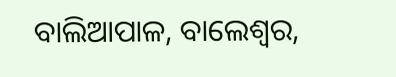ବାଲିଆପାଳ, ବାଲେଶ୍ବର,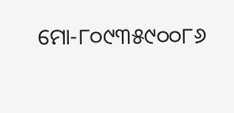ମୋ-୮୦୯୩୫୯୦୦୮୬